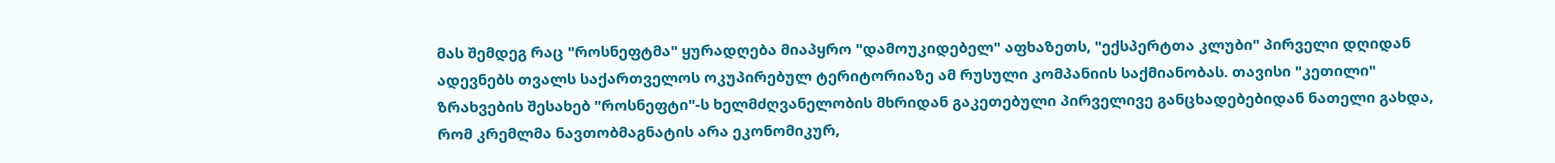მას შემდეგ რაც "როსნეფტმა" ყურადღება მიაპყრო "დამოუკიდებელ" აფხაზეთს, "ექსპერტთა კლუბი" პირველი დღიდან ადევნებს თვალს საქართველოს ოკუპირებულ ტერიტორიაზე ამ რუსული კომპანიის საქმიანობას. თავისი "კეთილი" ზრახვების შესახებ "როსნეფტი"-ს ხელმძღვანელობის მხრიდან გაკეთებული პირველივე განცხადებებიდან ნათელი გახდა, რომ კრემლმა ნავთობმაგნატის არა ეკონომიკურ,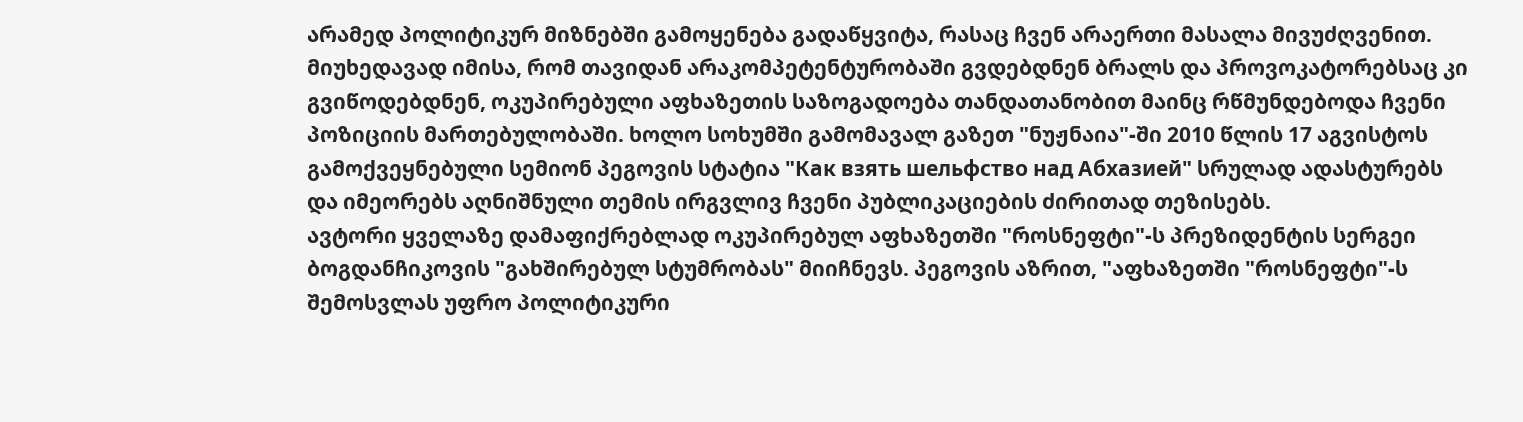არამედ პოლიტიკურ მიზნებში გამოყენება გადაწყვიტა, რასაც ჩვენ არაერთი მასალა მივუძღვენით.
მიუხედავად იმისა, რომ თავიდან არაკომპეტენტურობაში გვდებდნენ ბრალს და პროვოკატორებსაც კი გვიწოდებდნენ, ოკუპირებული აფხაზეთის საზოგადოება თანდათანობით მაინც რწმუნდებოდა ჩვენი პოზიციის მართებულობაში. ხოლო სოხუმში გამომავალ გაზეთ "ნუჟნაია"-ში 2010 წლის 17 აგვისტოს გამოქვეყნებული სემიონ პეგოვის სტატია "Как взять шельфство над Абхазией" სრულად ადასტურებს და იმეორებს აღნიშნული თემის ირგვლივ ჩვენი პუბლიკაციების ძირითად თეზისებს.
ავტორი ყველაზე დამაფიქრებლად ოკუპირებულ აფხაზეთში "როსნეფტი"-ს პრეზიდენტის სერგეი ბოგდანჩიკოვის "გახშირებულ სტუმრობას" მიიჩნევს. პეგოვის აზრით, "აფხაზეთში "როსნეფტი"-ს შემოსვლას უფრო პოლიტიკური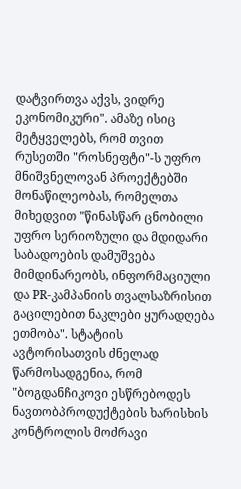დატვირთვა აქვს, ვიდრე ეკონომიკური". ამაზე ისიც მეტყველებს, რომ თვით რუსეთში "როსნეფტი"-ს უფრო მნიშვნელოვან პროექტებში მონაწილეობას, რომელთა მიხედვით "წინასწარ ცნობილი უფრო სერიოზული და მდიდარი საბადოების დამუშვება მიმდინარეობს, ინფორმაციული და PR-კამპანიის თვალსაზრისით გაცილებით ნაკლები ყურადღება ეთმობა". სტატიის ავტორისათვის ძნელად წარმოსადგენია, რომ "ბოგდანჩიკოვი ესწრებოდეს ნავთობპროდუქტების ხარისხის კონტროლის მოძრავი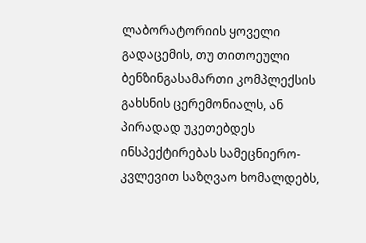ლაბორატორიის ყოველი გადაცემის, თუ თითოეული ბენზინგასამართი კომპლექსის გახსნის ცერემონიალს, ან პირადად უკეთებდეს ინსპექტირებას სამეცნიერო-კვლევით საზღვაო ხომალდებს,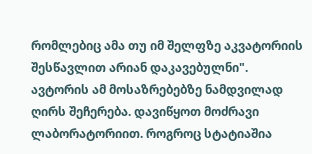რომლებიც ამა თუ იმ შელფზე აკვატორიის შესწავლით არიან დაკავებულნი".
ავტორის ამ მოსაზრებებზე ნამდვილად ღირს შეჩერება. დავიწყოთ მოძრავი ლაბორატორიით. როგროც სტატიაშია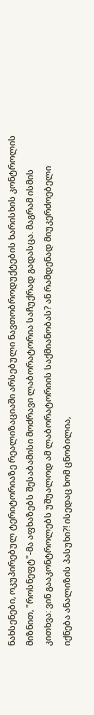ნახსენები, ოკუპირებულ ტერიტორიაზე რეალიზაციაში არსებული ნავთობროდუქტების ხარისხის კონტროლის მიზნით, "როსნეფტ"-მა აფხაზებს შესაბამისი მოძრავი ლაბორატორია საჩუქრად გადასცა. მაგრამ ისმის კითხვა: ვინ გააკონტროლებს უშუალოდ ამ ლაბორატორიის საქმიანობას? ან რამდენად მიუკერძოებელი იქნება ანალიზის პასუხი?! ისედაც ხომ ცნობილია,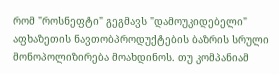რომ "როსნეფტი" გეგმავს "დამოუკიდებელი" აფხაზეთის ნავთობპროდუქტების ბაზრის სრული მონოპოლიზირება მოახდინოს. თუ კომპანიამ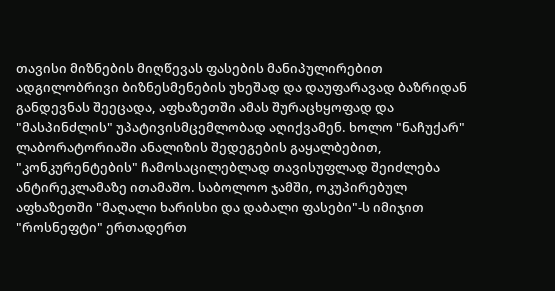თავისი მიზნების მიღწევას ფასების მანიპულირებით ადგილობრივი ბიზნესმენების უხეშად და დაუფარავად ბაზრიდან განდევნას შეეცადა, აფხაზეთში ამას შურაცხყოფად და "მასპინძლის" უპატივისმცემლობად აღიქვამენ. ხოლო "ნაჩუქარ" ლაბორატორიაში ანალიზის შედეგების გაყალბებით, "კონკურენტების" ჩამოსაცილებლად თავისუფლად შეიძლება ანტირეკლამაზე ითამაშო. საბოლოო ჯამში, ოკუპირებულ აფხაზეთში "მაღალი ხარისხი და დაბალი ფასები"-ს იმიჯით "როსნეფტი" ერთადერთ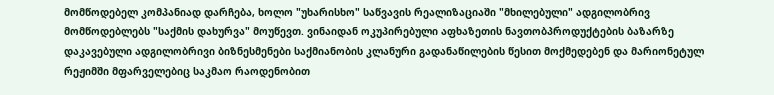მომწოდებელ კომპანიად დარჩება, ხოლო "უხარისხო" საწვავის რეალიზაციაში "მხილებული" ადგილობრივ მომწოდებლებს "საქმის დახურვა" მოუწევთ. ვინაიდან ოკუპირებული აფხაზეთის ნავთობპროდუქტების ბაზარზე დაკავებული ადგილობრივი ბიზნესმენები საქმიანობის კლანური გადანაწილების წესით მოქმედებენ და მარიონეტულ რეჟიმში მფარველებიც საკმაო რაოდენობით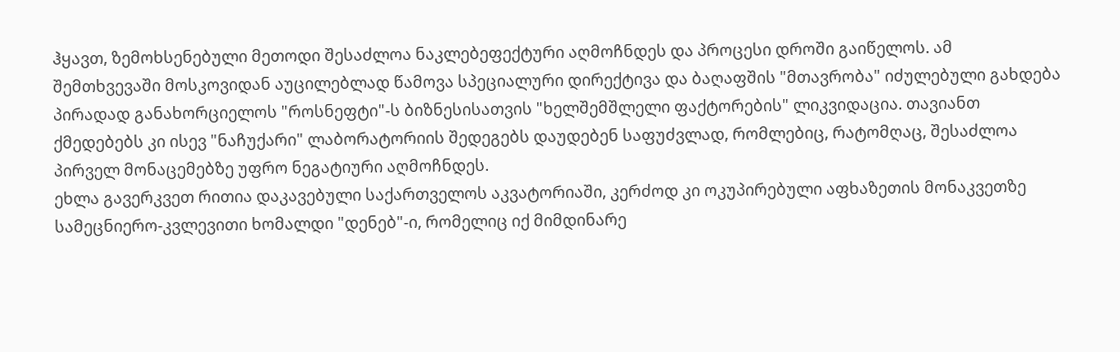ჰყავთ, ზემოხსენებული მეთოდი შესაძლოა ნაკლებეფექტური აღმოჩნდეს და პროცესი დროში გაიწელოს. ამ შემთხვევაში მოსკოვიდან აუცილებლად წამოვა სპეციალური დირექტივა და ბაღაფშის "მთავრობა" იძულებული გახდება პირადად განახორციელოს "როსნეფტი"-ს ბიზნესისათვის "ხელშემშლელი ფაქტორების" ლიკვიდაცია. თავიანთ ქმედებებს კი ისევ "ნაჩუქარი" ლაბორატორიის შედეგებს დაუდებენ საფუძვლად, რომლებიც, რატომღაც, შესაძლოა პირველ მონაცემებზე უფრო ნეგატიური აღმოჩნდეს.
ეხლა გავერკვეთ რითია დაკავებული საქართველოს აკვატორიაში, კერძოდ კი ოკუპირებული აფხაზეთის მონაკვეთზე სამეცნიერო-კვლევითი ხომალდი "დენებ"-ი, რომელიც იქ მიმდინარე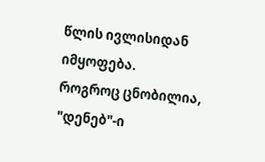წლის ივლისიდან იმყოფება.
როგროც ცნობილია, "დენებ"-ი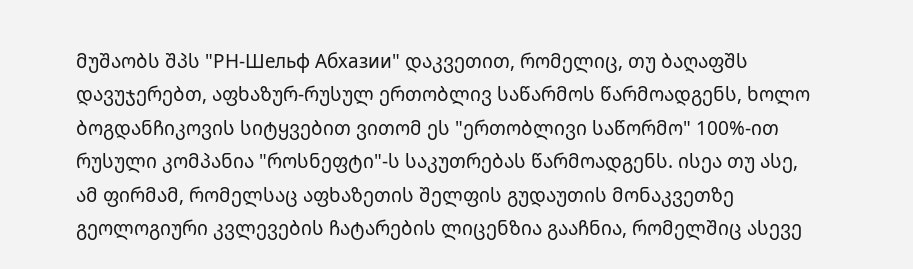მუშაობს შპს "РН-Шельф Абхазии" დაკვეთით, რომელიც, თუ ბაღაფშს დავუჯერებთ, აფხაზურ-რუსულ ერთობლივ საწარმოს წარმოადგენს, ხოლო ბოგდანჩიკოვის სიტყვებით ვითომ ეს "ერთობლივი საწორმო" 100%-ით რუსული კომპანია "როსნეფტი"-ს საკუთრებას წარმოადგენს. ისეა თუ ასე, ამ ფირმამ, რომელსაც აფხაზეთის შელფის გუდაუთის მონაკვეთზე გეოლოგიური კვლევების ჩატარების ლიცენზია გააჩნია, რომელშიც ასევე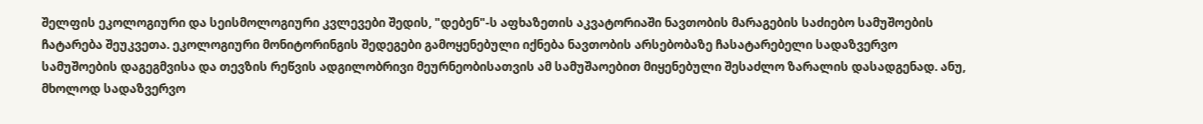შელფის ეკოლოგიური და სეისმოლოგიური კვლევები შედის, "დებენ"-ს აფხაზეთის აკვატორიაში ნავთობის მარაგების საძიებო სამუშოების ჩატარება შეუკვეთა. ეკოლოგიური მონიტორინგის შედეგები გამოყენებული იქნება ნავთობის არსებობაზე ჩასატარებელი სადაზვერვო სამუშოების დაგეგმვისა და თევზის რეწვის ადგილობრივი მეურნეობისათვის ამ სამუშაოებით მიყენებული შესაძლო ზარალის დასადგენად. ანუ, მხოლოდ სადაზვერვო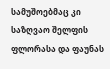სამუშოებმაც კი საზღვაო შელფის ფლორასა და ფაუნას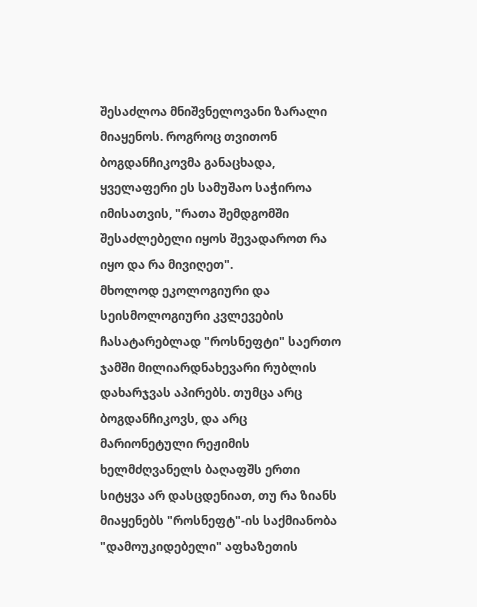შესაძლოა მნიშვნელოვანი ზარალი მიაყენოს. როგროც თვითონ ბოგდანჩიკოვმა განაცხადა, ყველაფერი ეს სამუშაო საჭიროა იმისათვის, "რათა შემდგომში შესაძლებელი იყოს შევადაროთ რა იყო და რა მივიღეთ".
მხოლოდ ეკოლოგიური და სეისმოლოგიური კვლევების ჩასატარებლად "როსნეფტი" საერთო ჯამში მილიარდნახევარი რუბლის დახარჯვას აპირებს. თუმცა არც ბოგდანჩიკოვს, და არც მარიონეტული რეჟიმის ხელმძღვანელს ბაღაფშს ერთი სიტყვა არ დასცდენიათ, თუ რა ზიანს მიაყენებს "როსნეფტ"-ის საქმიანობა "დამოუკიდებელი" აფხაზეთის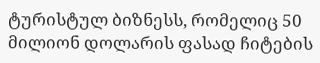ტურისტულ ბიზნესს, რომელიც 50 მილიონ დოლარის ფასად ჩიტების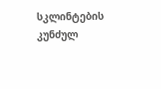სკლინტების კუნძულ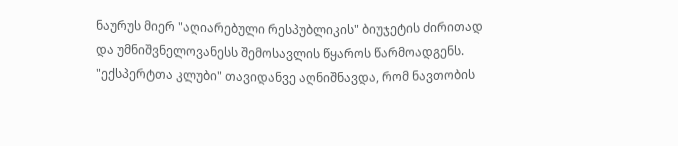ნაურუს მიერ "აღიარებული რესპუბლიკის" ბიუჯეტის ძირითად და უმნიშვნელოვანესს შემოსავლის წყაროს წარმოადგენს.
"ექსპერტთა კლუბი" თავიდანვე აღნიშნავდა, რომ ნავთობის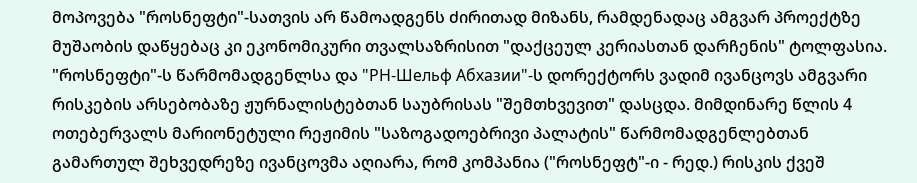მოპოვება "როსნეფტი"-სათვის არ წამოადგენს ძირითად მიზანს, რამდენადაც ამგვარ პროექტზე მუშაობის დაწყებაც კი ეკონომიკური თვალსაზრისით "დაქცეულ კერიასთან დარჩენის" ტოლფასია. "როსნეფტი"-ს წარმომადგენლსა და "РН-Шельф Абхазии"-ს დორექტორს ვადიმ ივანცოვს ამგვარი რისკების არსებობაზე ჟურნალისტებთან საუბრისას "შემთხვევით" დასცდა. მიმდინარე წლის 4 ოთებერვალს მარიონეტული რეჟიმის "საზოგადოებრივი პალატის" წარმომადგენლებთან გამართულ შეხვედრეზე ივანცოვმა აღიარა, რომ კომპანია ("როსნეფტ"-ი - რედ.) რისკის ქვეშ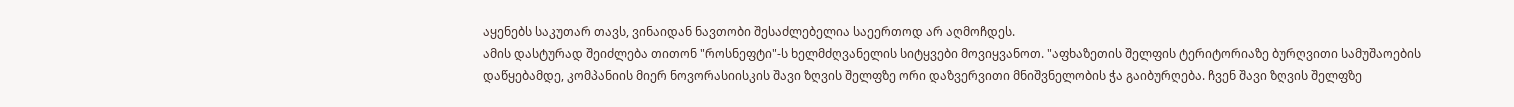აყენებს საკუთარ თავს, ვინაიდან ნავთობი შესაძლებელია საეერთოდ არ აღმოჩდეს.
ამის დასტურად შეიძლება თითონ "როსნეფტი"-ს ხელმძღვანელის სიტყვები მოვიყვანოთ. "აფხაზეთის შელფის ტერიტორიაზე ბურღვითი სამუშაოების დაწყებამდე, კომპანიის მიერ ნოვორასიისკის შავი ზღვის შელფზე ორი დაზვერვითი მნიშვნელობის ჭა გაიბურღება. ჩვენ შავი ზღვის შელფზე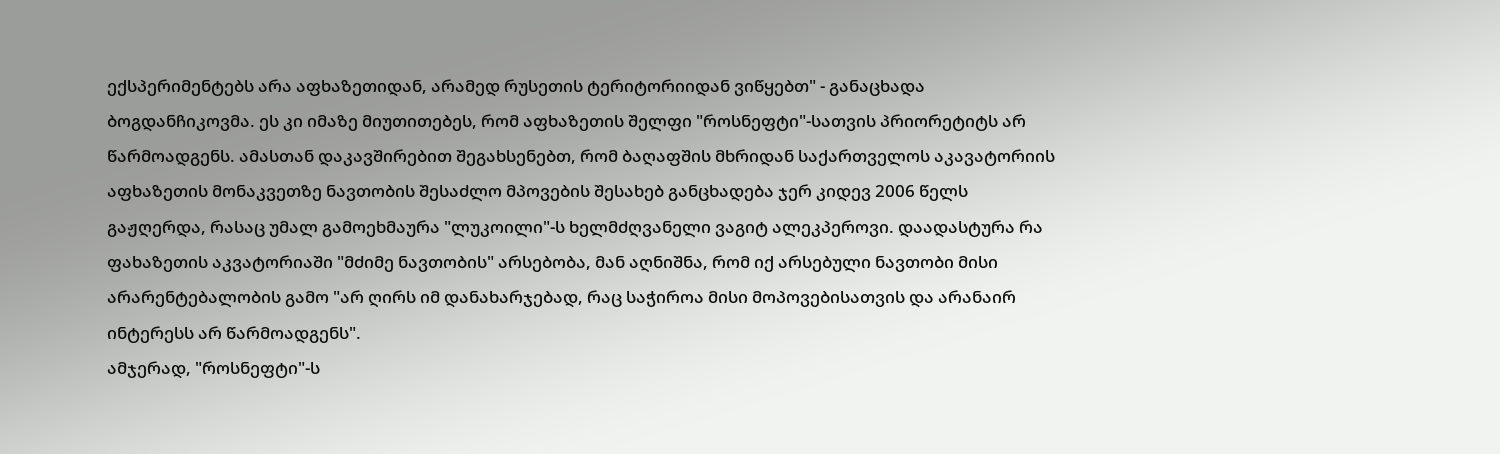ექსპერიმენტებს არა აფხაზეთიდან, არამედ რუსეთის ტერიტორიიდან ვიწყებთ" - განაცხადა ბოგდანჩიკოვმა. ეს კი იმაზე მიუთითებეს, რომ აფხაზეთის შელფი "როსნეფტი"-სათვის პრიორეტიტს არ წარმოადგენს. ამასთან დაკავშირებით შეგახსენებთ, რომ ბაღაფშის მხრიდან საქართველოს აკავატორიის აფხაზეთის მონაკვეთზე ნავთობის შესაძლო მპოვების შესახებ განცხადება ჯერ კიდევ 2006 წელს გაჟღერდა, რასაც უმალ გამოეხმაურა "ლუკოილი"-ს ხელმძღვანელი ვაგიტ ალეკპეროვი. დაადასტურა რა ფახაზეთის აკვატორიაში "მძიმე ნავთობის" არსებობა, მან აღნიშნა, რომ იქ არსებული ნავთობი მისი არარენტებალობის გამო "არ ღირს იმ დანახარჯებად, რაც საჭიროა მისი მოპოვებისათვის და არანაირ ინტერესს არ წარმოადგენს".
ამჯერად, "როსნეფტი"-ს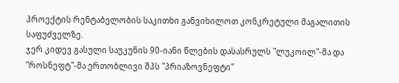პროექტის რენტაბელობის საკითხი განვიხილოთ კონკრეტული მაგალითის საფუძველზე.
ჯერ კიდევ გასული საუკუნის 90-იანი წლების დასასრულს "ლუკოილ"-მა და "როსნეფტ"-მა ერთობლივი შპს "პრიაზოვნეფტი"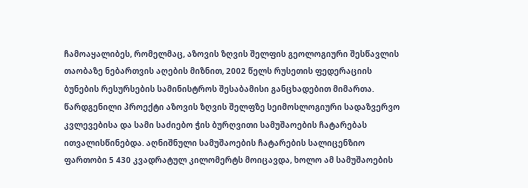ჩამოაყალიბეს, რომელმაც, აზოვის ზღვის შელფის გეოლოგიური შესწავლის თაობაზე ნებართვის აღების მიზნით, 2002 წელს რუსეთის ფედერაციის ბუნების რესურსების სამინისტროს შესაბამისი განცხადებით მიმართა. წარდგენილი პროექტი აზოვის ზღვის შელფზე სეიმოსლოგიური სადაზვერვო კვლევებისა და სამი საძიებო ჭის ბურღვითი სამუშაოების ჩატარებას ითვალისწინებდა. აღნიშნული სამუშაოების ჩატარების სალიცენზიო ფართობი 5 430 კვადრატულ კილომერტს მოიცავდა, ხოლო ამ სამუშაოების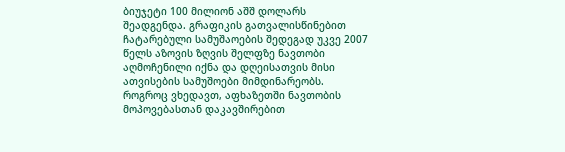ბიუჯეტი 100 მილიონ აშშ დოლარს შეადგენდა. გრაფიკის გათვალისწინებით ჩატარებული სამუშაოების შედეგად უკვე 2007 წელს აზოვის ზღვის შელფზე ნავთობი აღმოჩენილი იქნა და დღეისათვის მისი ათვისების სამუშოები მიმდინარეობს.
როგროც ვხედავთ, აფხაზეთში ნავთობის მოპოვებასთან დაკავშირებით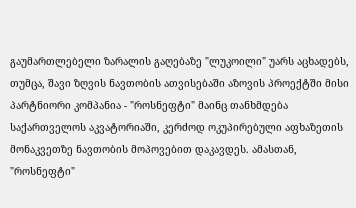გაუმართლებელი ზარალის გაღებაზე "ლუკოილი" უარს აცხადებს, თუმცა, შავი ზღვის ნავთობის ათვისებაში აზოვის პროექტში მისი პარტნიორი კომპანია - "როსნეფტი" მაინც თანხმდება საქართველოს აკვატორიაში, კერძოდ ოკუპირებული აფხაზეთის მონაკვეთზე ნავთობის მოპოვებით დაკავდეს. ამასთან, "როსნეფტი"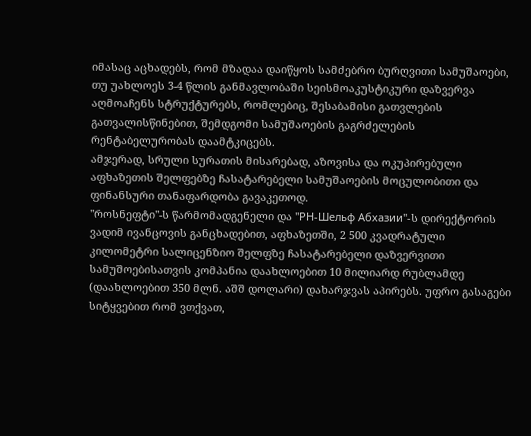იმასაც აცხადებს, რომ მზადაა დაიწყოს სამძებრო ბურღვითი სამუშაოები, თუ უახლოეს 3-4 წლის განმავლობაში სეისმოაკუსტიკური დაზვერვა აღმოაჩენს სტრუქტურებს, რომლებიც, შესაბამისი გათვლების გათვალისწინებით, შემდგომი სამუშაოების გაგრძელების რენტაბელურობას დაამტკიცებს.
ამჯერად, სრული სურათის მისარებად, აზოვისა და ოკუპირებული აფხაზეთის შელფებზე ჩასატარებელი სამუშაოების მოცულობითი და ფინანსური თანაფარდობა გავაკეთოდ.
"როსნეფტი"-ს წარმომადგენელი და "РН-Шельф Абхазии"-ს დირექტორის ვადიმ ივანცოვის განცხადებით, აფხაზეთში, 2 500 კვადრატული კილომეტრი სალიცენზიო შელფზე ჩასატარებელი დაზვერვითი სამუშოებისათვის კომპანია დაახლოებით 10 მილიარდ რუბლამდე (დაახლოებით 350 მლნ. აშშ დოლარი) დახარჯვას აპირებს. უფრო გასაგები სიტყვებით რომ ვთქვათ,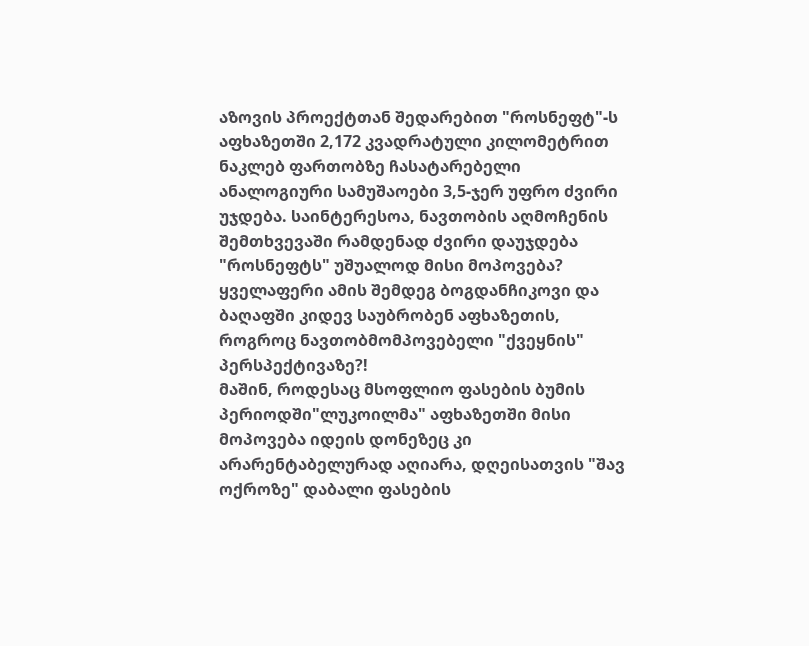აზოვის პროექტთან შედარებით "როსნეფტ"-ს აფხაზეთში 2,172 კვადრატული კილომეტრით ნაკლებ ფართობზე ჩასატარებელი ანალოგიური სამუშაოები 3,5-ჯერ უფრო ძვირი უჯდება. საინტერესოა, ნავთობის აღმოჩენის შემთხვევაში რამდენად ძვირი დაუჯდება "როსნეფტს" უშუალოდ მისი მოპოვება? ყველაფერი ამის შემდეგ ბოგდანჩიკოვი და ბაღაფში კიდევ საუბრობენ აფხაზეთის, როგროც ნავთობმომპოვებელი "ქვეყნის" პერსპექტივაზე?!
მაშინ, როდესაც მსოფლიო ფასების ბუმის პერიოდში"ლუკოილმა" აფხაზეთში მისი მოპოვება იდეის დონეზეც კი არარენტაბელურად აღიარა, დღეისათვის "შავ ოქროზე" დაბალი ფასების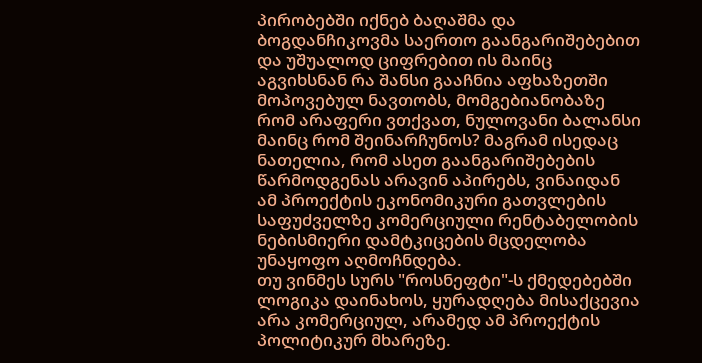პირობებში იქნებ ბაღაშმა და ბოგდანჩიკოვმა საერთო გაანგარიშებებით და უშუალოდ ციფრებით ის მაინც აგვიხსნან რა შანსი გააჩნია აფხაზეთში მოპოვებულ ნავთობს, მომგებიანობაზე რომ არაფერი ვთქვათ, ნულოვანი ბალანსი მაინც რომ შეინარჩუნოს? მაგრამ ისედაც ნათელია, რომ ასეთ გაანგარიშებების წარმოდგენას არავინ აპირებს, ვინაიდან ამ პროექტის ეკონომიკური გათვლების საფუძველზე კომერციული რენტაბელობის ნებისმიერი დამტკიცების მცდელობა უნაყოფო აღმოჩნდება.
თუ ვინმეს სურს "როსნეფტი"-ს ქმედებებში ლოგიკა დაინახოს, ყურადღება მისაქცევია არა კომერციულ, არამედ ამ პროექტის პოლიტიკურ მხარეზე.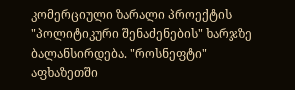კომერციული ზარალი პროექტის "პოლიტიკური შენაძენების" ხარჯზე ბალანსირდება. "როსნეფტი" აფხაზეთში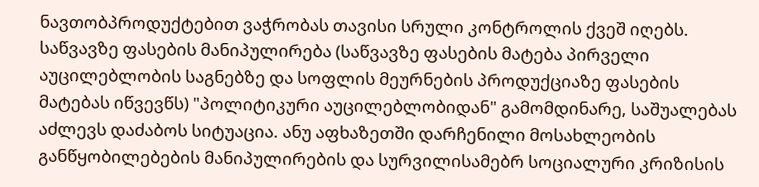ნავთობპროდუქტებით ვაჭრობას თავისი სრული კონტროლის ქვეშ იღებს. საწვავზე ფასების მანიპულირება (საწვავზე ფასების მატება პირველი აუცილებლობის საგნებზე და სოფლის მეურნების პროდუქციაზე ფასების მატებას იწვევწს) "პოლიტიკური აუცილებლობიდან" გამომდინარე, საშუალებას აძლევს დაძაბოს სიტუაცია. ანუ აფხაზეთში დარჩენილი მოსახლეობის განწყობილებების მანიპულირების და სურვილისამებრ სოციალური კრიზისის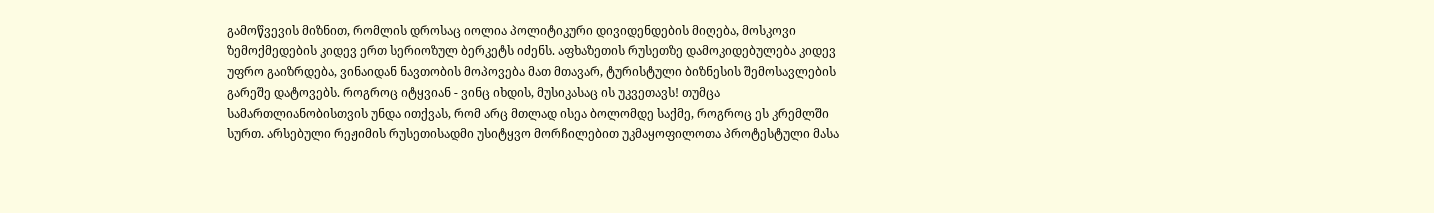გამოწვევის მიზნით, რომლის დროსაც იოლია პოლიტიკური დივიდენდების მიღება, მოსკოვი ზემოქმედების კიდევ ერთ სერიოზულ ბერკეტს იძენს. აფხაზეთის რუსეთზე დამოკიდებულება კიდევ უფრო გაიზრდება, ვინაიდან ნავთობის მოპოვება მათ მთავარ, ტურისტული ბიზნესის შემოსავლების გარეშე დატოვებს. როგროც იტყვიან - ვინც იხდის, მუსიკასაც ის უკვეთავს! თუმცა სამართლიანობისთვის უნდა ითქვას, რომ არც მთლად ისეა ბოლომდე საქმე, როგროც ეს კრემლში სურთ. არსებული რეჟიმის რუსეთისადმი უსიტყვო მორჩილებით უკმაყოფილოთა პროტესტული მასა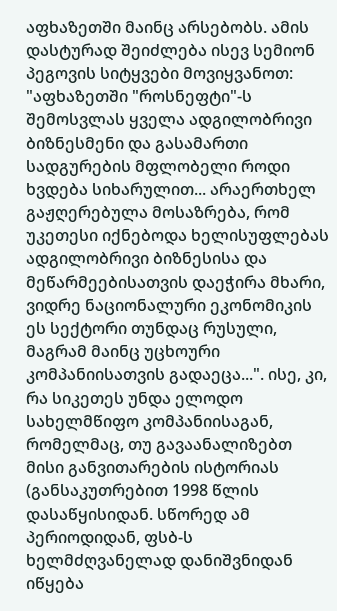აფხაზეთში მაინც არსებობს. ამის დასტურად შეიძლება ისევ სემიონ პეგოვის სიტყვები მოვიყვანოთ: "აფხაზეთში "როსნეფტი"-ს შემოსვლას ყველა ადგილობრივი ბიზნესმენი და გასამართი სადგურების მფლობელი როდი ხვდება სიხარულით... არაერთხელ გაჟღერებულა მოსაზრება, რომ უკეთესი იქნებოდა ხელისუფლებას ადგილობრივი ბიზნესისა და მეწარმეებისათვის დაეჭირა მხარი, ვიდრე ნაციონალური ეკონომიკის ეს სექტორი თუნდაც რუსული, მაგრამ მაინც უცხოური კომპანიისათვის გადაეცა...". ისე, კი, რა სიკეთეს უნდა ელოდო სახელმწიფო კომპანიისაგან, რომელმაც, თუ გავაანალიზებთ მისი განვითარების ისტორიას (განსაკუთრებით 1998 წლის დასაწყისიდან. სწორედ ამ პერიოდიდან, ფსბ-ს ხელმძღვანელად დანიშვნიდან იწყება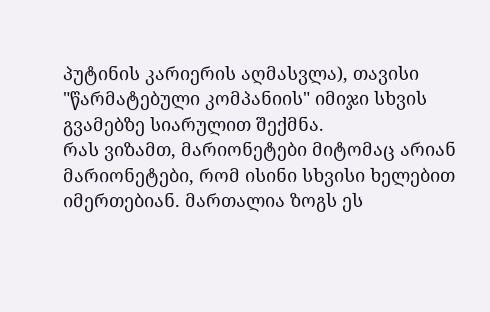პუტინის კარიერის აღმასვლა), თავისი "წარმატებული კომპანიის" იმიჯი სხვის გვამებზე სიარულით შექმნა.
რას ვიზამთ, მარიონეტები მიტომაც არიან მარიონეტები, რომ ისინი სხვისი ხელებით იმერთებიან. მართალია ზოგს ეს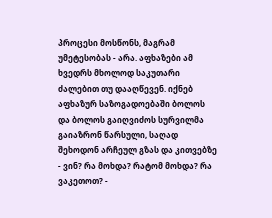პროცესი მოსწონს, მაგრამ უმეტესობას - არა. აფხაზები ამ ხვედრს მხოლოდ საკუთარი ძალებით თუ დააღწევენ. იქნებ აფხაზურ საზოგადოებაში ბოლოს და ბოლოს გაიღვიძოს სურვილმა გაიაზრონ წარსული, საღად შეხოდონ არჩეულ გზას და კითვებზე - ვინ? რა მოხდა? რატომ მოხდა? რა ვაკეთოთ? -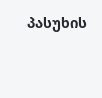პასუხის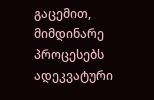გაცემით, მიმდინარე პროცესებს ადეკვატური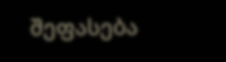შეფასება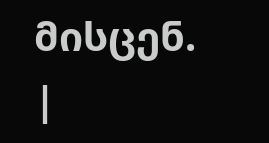მისცენ.
|